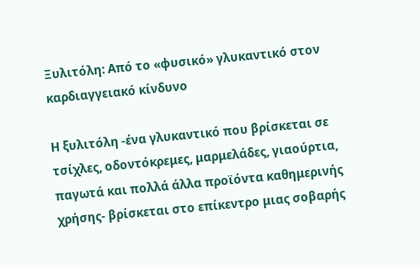Ξυλιτόλη: Από το «φυσικό» γλυκαντικό στον καρδιαγγειακό κίνδυνο

Η ξυλιτόλη -ένα γλυκαντικό που βρίσκεται σε τσίχλες, οδοντόκρεμες, μαρμελάδες, γιαούρτια, παγωτά και πολλά άλλα προϊόντα καθημερινής χρήσης- βρίσκεται στο επίκεντρο μιας σοβαρής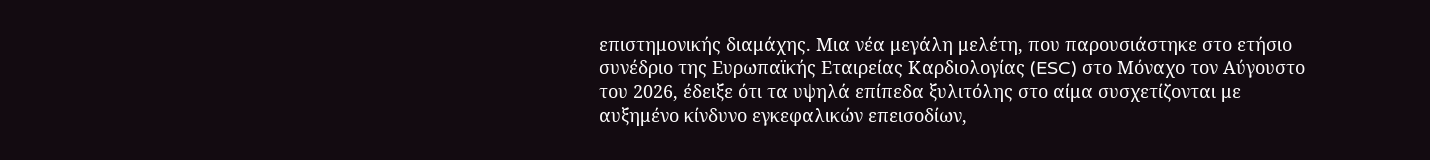επιστημονικής διαμάχης. Μια νέα μεγάλη μελέτη, που παρουσιάστηκε στο ετήσιο συνέδριο της Ευρωπαϊκής Εταιρείας Καρδιολογίας (ESC) στο Μόναχο τον Αύγουστο του 2026, έδειξε ότι τα υψηλά επίπεδα ξυλιτόλης στο αίμα συσχετίζονται με αυξημένο κίνδυνο εγκεφαλικών επεισοδίων,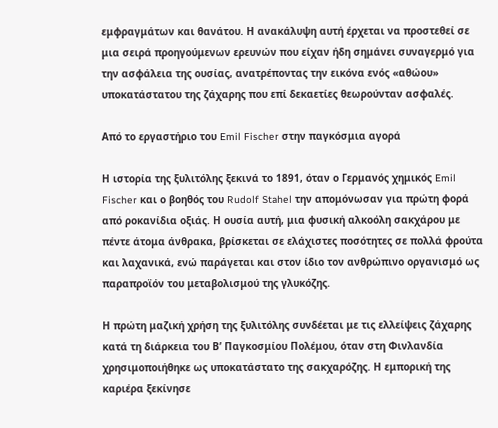εμφραγμάτων και θανάτου. Η ανακάλυψη αυτή έρχεται να προστεθεί σε μια σειρά προηγούμενων ερευνών που είχαν ήδη σημάνει συναγερμό για την ασφάλεια της ουσίας, ανατρέποντας την εικόνα ενός «αθώου» υποκατάστατου της ζάχαρης που επί δεκαετίες θεωρούνταν ασφαλές.

Από το εργαστήριο του Emil Fischer στην παγκόσμια αγορά

Η ιστορία της ξυλιτόλης ξεκινά το 1891, όταν ο Γερμανός χημικός Emil Fischer και ο βοηθός του Rudolf Stahel την απομόνωσαν για πρώτη φορά από ροκανίδια οξιάς. Η ουσία αυτή, μια φυσική αλκοόλη σακχάρου με πέντε άτομα άνθρακα, βρίσκεται σε ελάχιστες ποσότητες σε πολλά φρούτα και λαχανικά, ενώ παράγεται και στον ίδιο τον ανθρώπινο οργανισμό ως παραπροϊόν του μεταβολισμού της γλυκόζης.

Η πρώτη μαζική χρήση της ξυλιτόλης συνδέεται με τις ελλείψεις ζάχαρης κατά τη διάρκεια του Β’ Παγκοσμίου Πολέμου, όταν στη Φινλανδία χρησιμοποιήθηκε ως υποκατάστατο της σακχαρόζης. Η εμπορική της καριέρα ξεκίνησε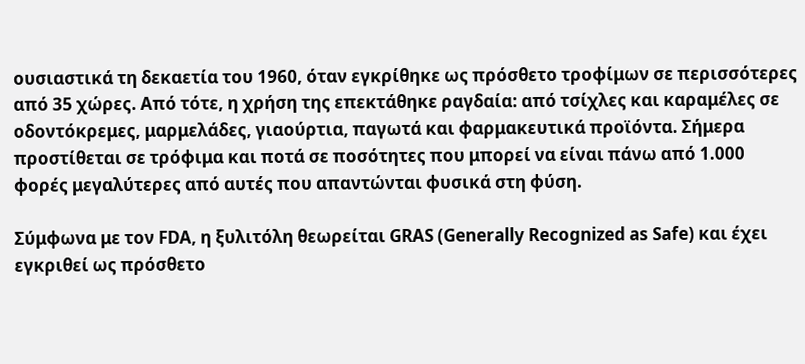ουσιαστικά τη δεκαετία του 1960, όταν εγκρίθηκε ως πρόσθετο τροφίμων σε περισσότερες από 35 χώρες. Από τότε, η χρήση της επεκτάθηκε ραγδαία: από τσίχλες και καραμέλες σε οδοντόκρεμες, μαρμελάδες, γιαούρτια, παγωτά και φαρμακευτικά προϊόντα. Σήμερα προστίθεται σε τρόφιμα και ποτά σε ποσότητες που μπορεί να είναι πάνω από 1.000 φορές μεγαλύτερες από αυτές που απαντώνται φυσικά στη φύση.

Σύμφωνα με τον FDA, η ξυλιτόλη θεωρείται GRAS (Generally Recognized as Safe) και έχει εγκριθεί ως πρόσθετο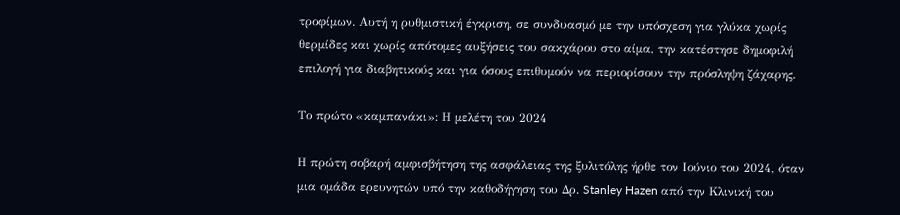τροφίμων. Αυτή η ρυθμιστική έγκριση, σε συνδυασμό με την υπόσχεση για γλύκα χωρίς θερμίδες και χωρίς απότομες αυξήσεις του σακχάρου στο αίμα, την κατέστησε δημοφιλή επιλογή για διαβητικούς και για όσους επιθυμούν να περιορίσουν την πρόσληψη ζάχαρης.

Το πρώτο «καμπανάκι»: Η μελέτη του 2024

Η πρώτη σοβαρή αμφισβήτηση της ασφάλειας της ξυλιτόλης ήρθε τον Ιούνιο του 2024, όταν μια ομάδα ερευνητών υπό την καθοδήγηση του Δρ. Stanley Hazen από την Κλινική του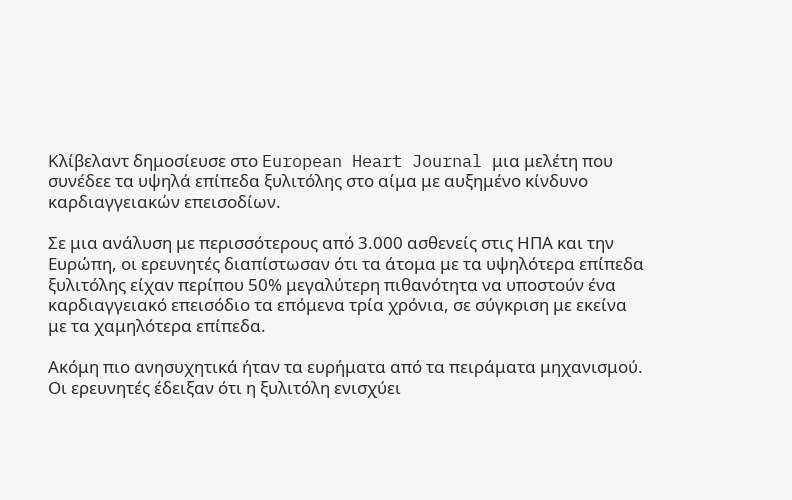Κλίβελαντ δημοσίευσε στο European Heart Journal μια μελέτη που συνέδεε τα υψηλά επίπεδα ξυλιτόλης στο αίμα με αυξημένο κίνδυνο καρδιαγγειακών επεισοδίων.

Σε μια ανάλυση με περισσότερους από 3.000 ασθενείς στις ΗΠΑ και την Ευρώπη, οι ερευνητές διαπίστωσαν ότι τα άτομα με τα υψηλότερα επίπεδα ξυλιτόλης είχαν περίπου 50% μεγαλύτερη πιθανότητα να υποστούν ένα καρδιαγγειακό επεισόδιο τα επόμενα τρία χρόνια, σε σύγκριση με εκείνα με τα χαμηλότερα επίπεδα.

Ακόμη πιο ανησυχητικά ήταν τα ευρήματα από τα πειράματα μηχανισμού. Οι ερευνητές έδειξαν ότι η ξυλιτόλη ενισχύει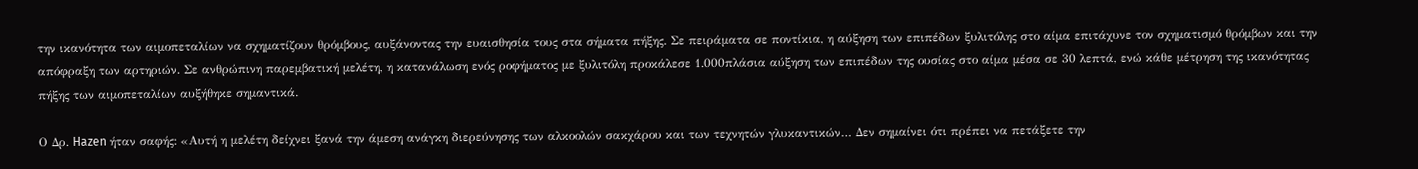την ικανότητα των αιμοπεταλίων να σχηματίζουν θρόμβους, αυξάνοντας την ευαισθησία τους στα σήματα πήξης. Σε πειράματα σε ποντίκια, η αύξηση των επιπέδων ξυλιτόλης στο αίμα επιτάχυνε τον σχηματισμό θρόμβων και την απόφραξη των αρτηριών. Σε ανθρώπινη παρεμβατική μελέτη, η κατανάλωση ενός ροφήματος με ξυλιτόλη προκάλεσε 1.000πλάσια αύξηση των επιπέδων της ουσίας στο αίμα μέσα σε 30 λεπτά, ενώ κάθε μέτρηση της ικανότητας πήξης των αιμοπεταλίων αυξήθηκε σημαντικά.

Ο Δρ. Hazen ήταν σαφής: «Αυτή η μελέτη δείχνει ξανά την άμεση ανάγκη διερεύνησης των αλκοολών σακχάρου και των τεχνητών γλυκαντικών… Δεν σημαίνει ότι πρέπει να πετάξετε την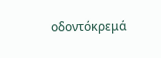οδοντόκρεμά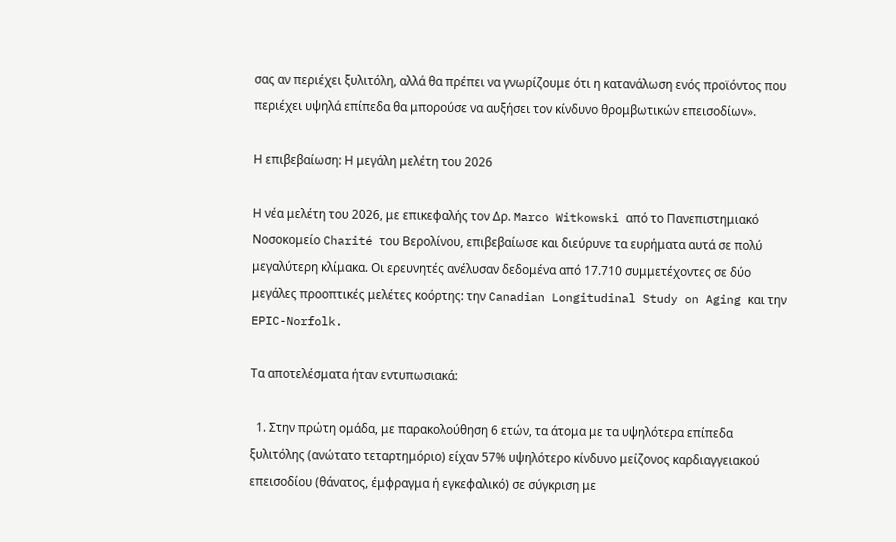σας αν περιέχει ξυλιτόλη, αλλά θα πρέπει να γνωρίζουμε ότι η κατανάλωση ενός προϊόντος που περιέχει υψηλά επίπεδα θα μπορούσε να αυξήσει τον κίνδυνο θρομβωτικών επεισοδίων».

Η επιβεβαίωση: Η μεγάλη μελέτη του 2026

Η νέα μελέτη του 2026, με επικεφαλής τον Δρ. Marco Witkowski από το Πανεπιστημιακό Νοσοκομείο Charité του Βερολίνου, επιβεβαίωσε και διεύρυνε τα ευρήματα αυτά σε πολύ μεγαλύτερη κλίμακα. Οι ερευνητές ανέλυσαν δεδομένα από 17.710 συμμετέχοντες σε δύο μεγάλες προοπτικές μελέτες κοόρτης: την Canadian Longitudinal Study on Aging και την EPIC-Norfolk.

Τα αποτελέσματα ήταν εντυπωσιακά:

  1. Στην πρώτη ομάδα, με παρακολούθηση 6 ετών, τα άτομα με τα υψηλότερα επίπεδα ξυλιτόλης (ανώτατο τεταρτημόριο) είχαν 57% υψηλότερο κίνδυνο μείζονος καρδιαγγειακού επεισοδίου (θάνατος, έμφραγμα ή εγκεφαλικό) σε σύγκριση με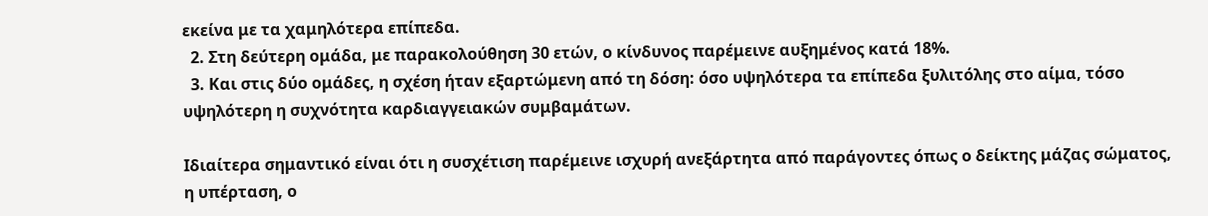εκείνα με τα χαμηλότερα επίπεδα.
  2. Στη δεύτερη ομάδα, με παρακολούθηση 30 ετών, ο κίνδυνος παρέμεινε αυξημένος κατά 18%.
  3. Και στις δύο ομάδες, η σχέση ήταν εξαρτώμενη από τη δόση: όσο υψηλότερα τα επίπεδα ξυλιτόλης στο αίμα, τόσο υψηλότερη η συχνότητα καρδιαγγειακών συμβαμάτων.

Ιδιαίτερα σημαντικό είναι ότι η συσχέτιση παρέμεινε ισχυρή ανεξάρτητα από παράγοντες όπως ο δείκτης μάζας σώματος, η υπέρταση, ο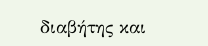διαβήτης και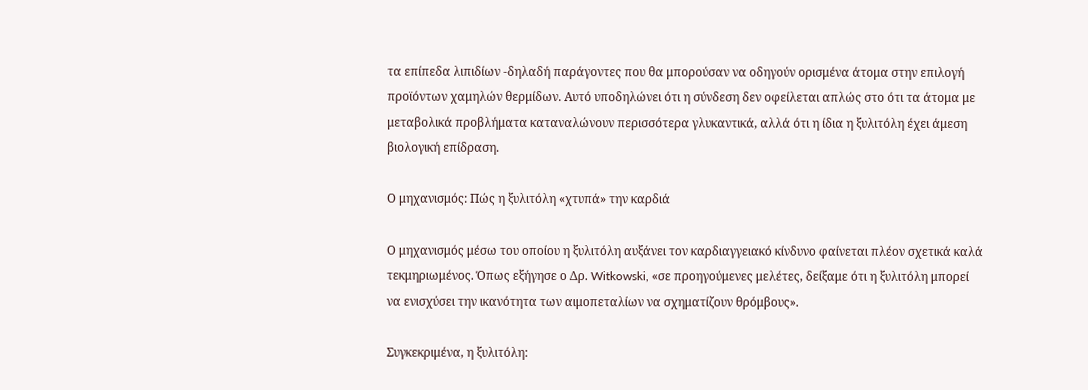τα επίπεδα λιπιδίων -δηλαδή παράγοντες που θα μπορούσαν να οδηγούν ορισμένα άτομα στην επιλογή προϊόντων χαμηλών θερμίδων. Αυτό υποδηλώνει ότι η σύνδεση δεν οφείλεται απλώς στο ότι τα άτομα με μεταβολικά προβλήματα καταναλώνουν περισσότερα γλυκαντικά, αλλά ότι η ίδια η ξυλιτόλη έχει άμεση βιολογική επίδραση.

Ο μηχανισμός: Πώς η ξυλιτόλη «χτυπά» την καρδιά

Ο μηχανισμός μέσω του οποίου η ξυλιτόλη αυξάνει τον καρδιαγγειακό κίνδυνο φαίνεται πλέον σχετικά καλά τεκμηριωμένος. Όπως εξήγησε ο Δρ. Witkowski, «σε προηγούμενες μελέτες, δείξαμε ότι η ξυλιτόλη μπορεί να ενισχύσει την ικανότητα των αιμοπεταλίων να σχηματίζουν θρόμβους».

Συγκεκριμένα, η ξυλιτόλη: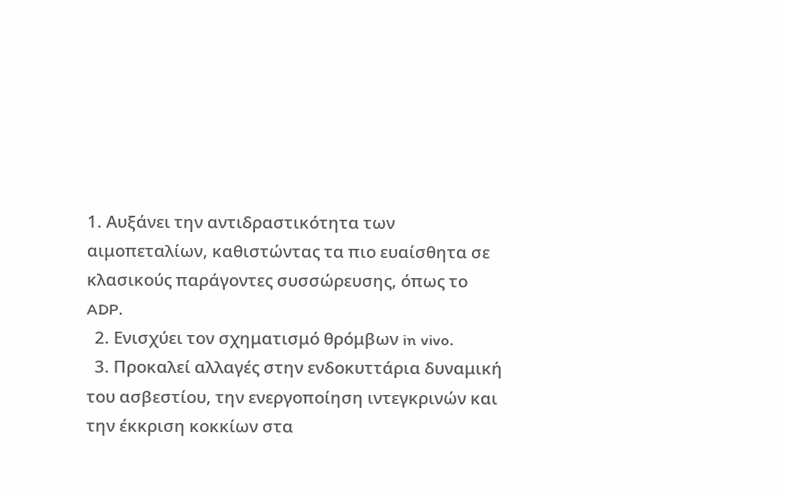1. Αυξάνει την αντιδραστικότητα των αιμοπεταλίων, καθιστώντας τα πιο ευαίσθητα σε κλασικούς παράγοντες συσσώρευσης, όπως το ADP.
  2. Ενισχύει τον σχηματισμό θρόμβων in vivo.
  3. Προκαλεί αλλαγές στην ενδοκυττάρια δυναμική του ασβεστίου, την ενεργοποίηση ιντεγκρινών και την έκκριση κοκκίων στα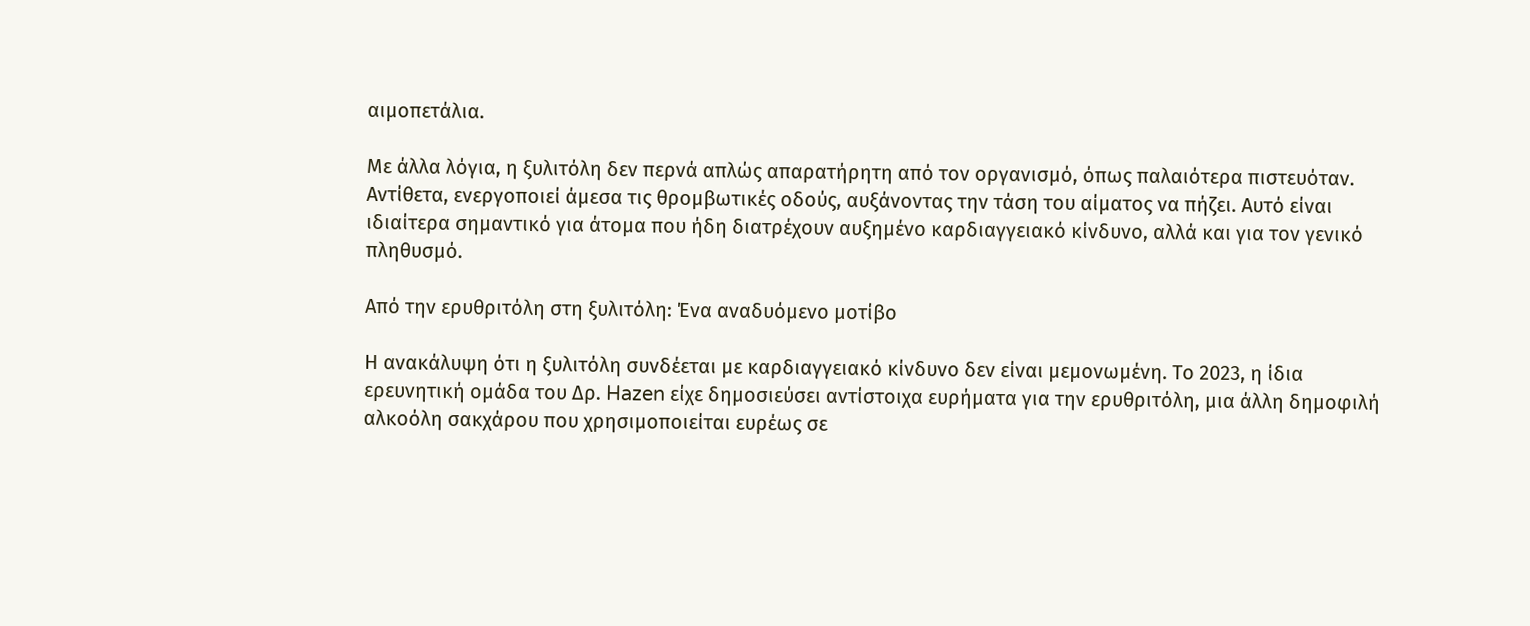αιμοπετάλια.

Με άλλα λόγια, η ξυλιτόλη δεν περνά απλώς απαρατήρητη από τον οργανισμό, όπως παλαιότερα πιστευόταν. Αντίθετα, ενεργοποιεί άμεσα τις θρομβωτικές οδούς, αυξάνοντας την τάση του αίματος να πήζει. Αυτό είναι ιδιαίτερα σημαντικό για άτομα που ήδη διατρέχουν αυξημένο καρδιαγγειακό κίνδυνο, αλλά και για τον γενικό πληθυσμό.

Από την ερυθριτόλη στη ξυλιτόλη: Ένα αναδυόμενο μοτίβο

Η ανακάλυψη ότι η ξυλιτόλη συνδέεται με καρδιαγγειακό κίνδυνο δεν είναι μεμονωμένη. Το 2023, η ίδια ερευνητική ομάδα του Δρ. Hazen είχε δημοσιεύσει αντίστοιχα ευρήματα για την ερυθριτόλη, μια άλλη δημοφιλή αλκοόλη σακχάρου που χρησιμοποιείται ευρέως σε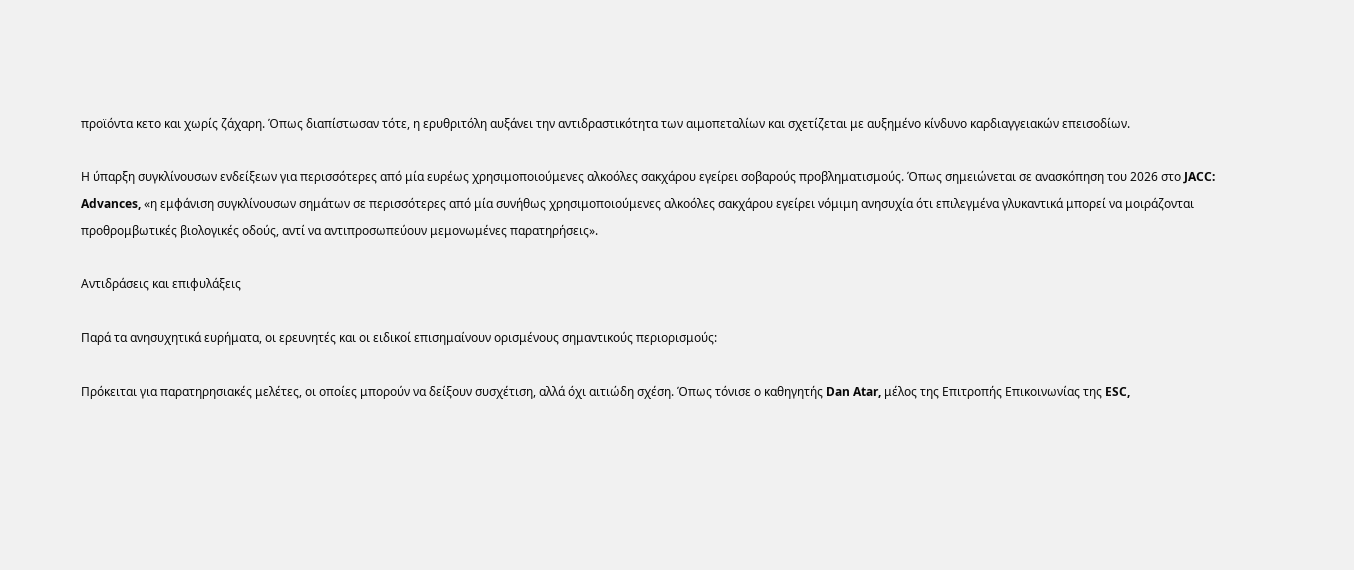προϊόντα κετο και χωρίς ζάχαρη. Όπως διαπίστωσαν τότε, η ερυθριτόλη αυξάνει την αντιδραστικότητα των αιμοπεταλίων και σχετίζεται με αυξημένο κίνδυνο καρδιαγγειακών επεισοδίων.

Η ύπαρξη συγκλίνουσων ενδείξεων για περισσότερες από μία ευρέως χρησιμοποιούμενες αλκοόλες σακχάρου εγείρει σοβαρούς προβληματισμούς. Όπως σημειώνεται σε ανασκόπηση του 2026 στο JACC: Advances, «η εμφάνιση συγκλίνουσων σημάτων σε περισσότερες από μία συνήθως χρησιμοποιούμενες αλκοόλες σακχάρου εγείρει νόμιμη ανησυχία ότι επιλεγμένα γλυκαντικά μπορεί να μοιράζονται προθρομβωτικές βιολογικές οδούς, αντί να αντιπροσωπεύουν μεμονωμένες παρατηρήσεις».

Αντιδράσεις και επιφυλάξεις

Παρά τα ανησυχητικά ευρήματα, οι ερευνητές και οι ειδικοί επισημαίνουν ορισμένους σημαντικούς περιορισμούς:

Πρόκειται για παρατηρησιακές μελέτες, οι οποίες μπορούν να δείξουν συσχέτιση, αλλά όχι αιτιώδη σχέση. Όπως τόνισε ο καθηγητής Dan Atar, μέλος της Επιτροπής Επικοινωνίας της ESC,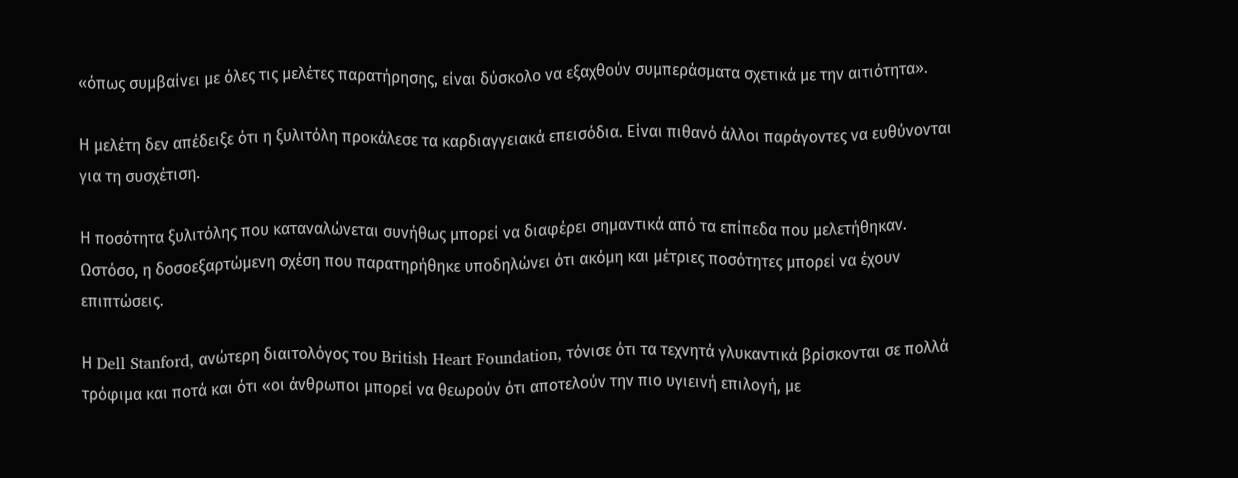«όπως συμβαίνει με όλες τις μελέτες παρατήρησης, είναι δύσκολο να εξαχθούν συμπεράσματα σχετικά με την αιτιότητα».

Η μελέτη δεν απέδειξε ότι η ξυλιτόλη προκάλεσε τα καρδιαγγειακά επεισόδια. Είναι πιθανό άλλοι παράγοντες να ευθύνονται για τη συσχέτιση.

Η ποσότητα ξυλιτόλης που καταναλώνεται συνήθως μπορεί να διαφέρει σημαντικά από τα επίπεδα που μελετήθηκαν. Ωστόσο, η δοσοεξαρτώμενη σχέση που παρατηρήθηκε υποδηλώνει ότι ακόμη και μέτριες ποσότητες μπορεί να έχουν επιπτώσεις.

Η Dell Stanford, ανώτερη διαιτολόγος του British Heart Foundation, τόνισε ότι τα τεχνητά γλυκαντικά βρίσκονται σε πολλά τρόφιμα και ποτά και ότι «οι άνθρωποι μπορεί να θεωρούν ότι αποτελούν την πιο υγιεινή επιλογή, με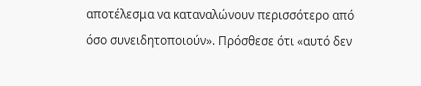αποτέλεσμα να καταναλώνουν περισσότερο από όσο συνειδητοποιούν». Πρόσθεσε ότι «αυτό δεν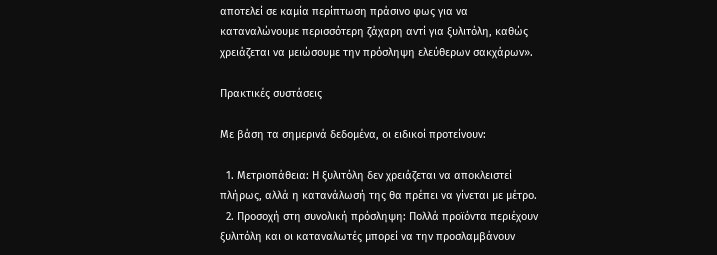αποτελεί σε καμία περίπτωση πράσινο φως για να καταναλώνουμε περισσότερη ζάχαρη αντί για ξυλιτόλη, καθώς χρειάζεται να μειώσουμε την πρόσληψη ελεύθερων σακχάρων».

Πρακτικές συστάσεις

Με βάση τα σημερινά δεδομένα, οι ειδικοί προτείνουν:

  1. Μετριοπάθεια: Η ξυλιτόλη δεν χρειάζεται να αποκλειστεί πλήρως, αλλά η κατανάλωσή της θα πρέπει να γίνεται με μέτρο.
  2. Προσοχή στη συνολική πρόσληψη: Πολλά προϊόντα περιέχουν ξυλιτόλη και οι καταναλωτές μπορεί να την προσλαμβάνουν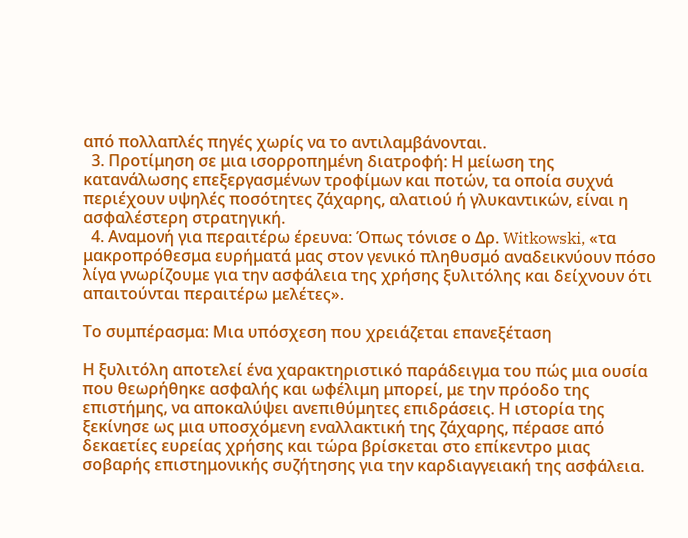από πολλαπλές πηγές χωρίς να το αντιλαμβάνονται.
  3. Προτίμηση σε μια ισορροπημένη διατροφή: Η μείωση της κατανάλωσης επεξεργασμένων τροφίμων και ποτών, τα οποία συχνά περιέχουν υψηλές ποσότητες ζάχαρης, αλατιού ή γλυκαντικών, είναι η ασφαλέστερη στρατηγική.
  4. Αναμονή για περαιτέρω έρευνα: Όπως τόνισε ο Δρ. Witkowski, «τα μακροπρόθεσμα ευρήματά μας στον γενικό πληθυσμό αναδεικνύουν πόσο λίγα γνωρίζουμε για την ασφάλεια της χρήσης ξυλιτόλης και δείχνουν ότι απαιτούνται περαιτέρω μελέτες».

Το συμπέρασμα: Μια υπόσχεση που χρειάζεται επανεξέταση

Η ξυλιτόλη αποτελεί ένα χαρακτηριστικό παράδειγμα του πώς μια ουσία που θεωρήθηκε ασφαλής και ωφέλιμη μπορεί, με την πρόοδο της επιστήμης, να αποκαλύψει ανεπιθύμητες επιδράσεις. Η ιστορία της ξεκίνησε ως μια υποσχόμενη εναλλακτική της ζάχαρης, πέρασε από δεκαετίες ευρείας χρήσης και τώρα βρίσκεται στο επίκεντρο μιας σοβαρής επιστημονικής συζήτησης για την καρδιαγγειακή της ασφάλεια.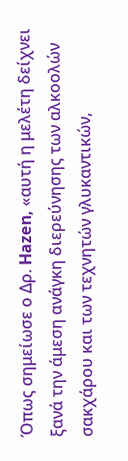Όπως σημείωσε ο Δρ. Hazen, «αυτή η μελέτη δείχνει ξανά την άμεση ανάγκη διερεύνησης των αλκοολών σακχάρου και των τεχνητών γλυκαντικών,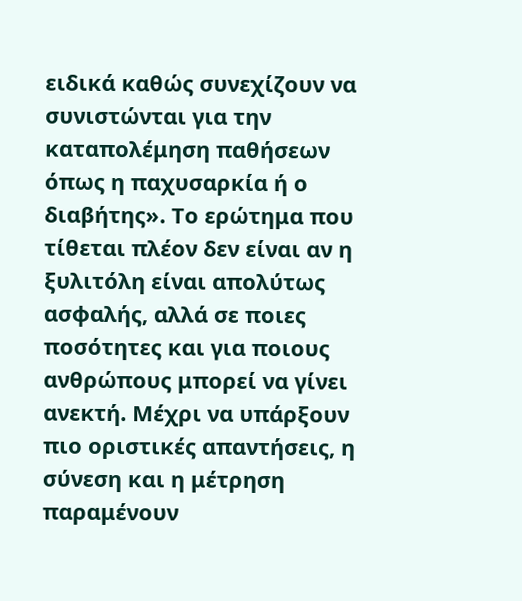ειδικά καθώς συνεχίζουν να συνιστώνται για την καταπολέμηση παθήσεων όπως η παχυσαρκία ή ο διαβήτης». Το ερώτημα που τίθεται πλέον δεν είναι αν η ξυλιτόλη είναι απολύτως ασφαλής, αλλά σε ποιες ποσότητες και για ποιους ανθρώπους μπορεί να γίνει ανεκτή. Μέχρι να υπάρξουν πιο οριστικές απαντήσεις, η σύνεση και η μέτρηση παραμένουν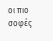οι πιο σοφές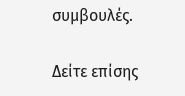συμβουλές.

Δείτε επίσης